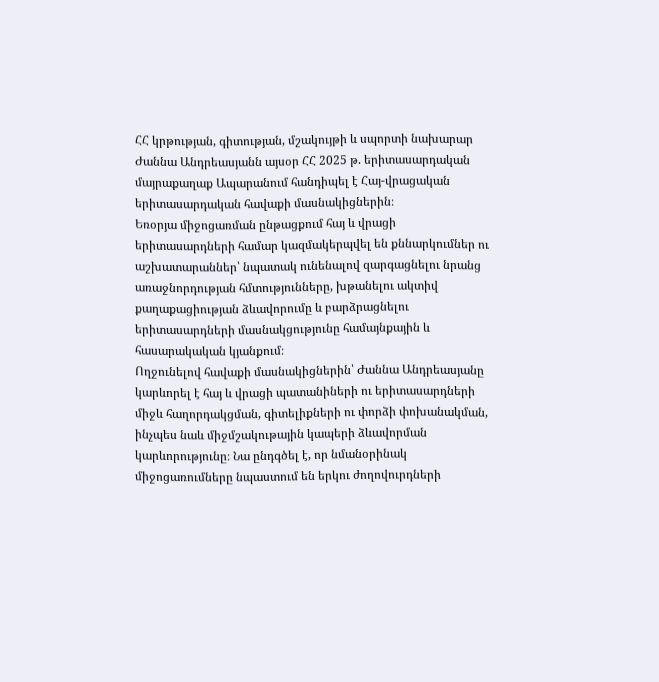ՀՀ կրթության, գիտության, մշակույթի և սպորտի նախարար Ժաննա Անդրեասյանն այսօր ՀՀ 2025 թ. երիտասարդական մայրաքաղաք Ապարանում հանդիպել է Հայ-վրացական երիտասարդական հավաքի մասնակիցներին։
Եռօրյա միջոցառման ընթացքում հայ և վրացի երիտասարդների համար կազմակերպվել են քննարկումներ ու աշխատարաններ՝ նպատակ ունենալով զարգացնելու նրանց առաջնորդության հմտությունները, խթանելու ակտիվ քաղաքացիության ձևավորումը և բարձրացնելու երիտասարդների մասնակցությունը համայնքային և հասարակական կյանքում։
Ողջունելով հավաքի մասնակիցներին՝ Ժաննա Անդրեասյանը կարևորել է հայ և վրացի պատանիների ու երիտասարդների միջև հաղորդակցման, գիտելիքների ու փորձի փոխանակման, ինչպես նաև միջմշակութային կապերի ձևավորման կարևորությունը։ Նա ընդգծել է, որ նմանօրինակ միջոցառումները նպաստում են երկու ժողովուրդների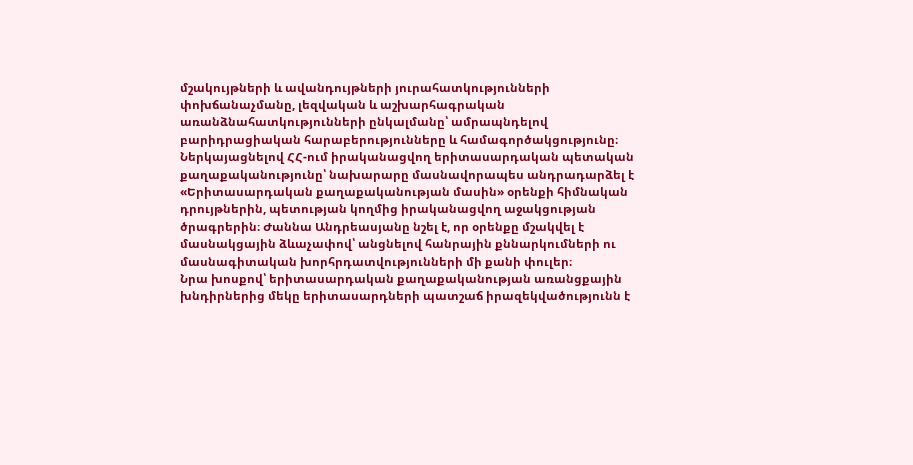մշակույթների և ավանդույթների յուրահատկությունների փոխճանաչմանը, լեզվական և աշխարհագրական առանձնահատկությունների ընկալմանը՝ ամրապնդելով բարիդրացիական հարաբերությունները և համագործակցությունը։
Ներկայացնելով ՀՀ-ում իրականացվող երիտասարդական պետական քաղաքականությունը՝ նախարարը մասնավորապես անդրադարձել է «Երիտասարդական քաղաքականության մասին» օրենքի հիմնական դրույթներին, պետության կողմից իրականացվող աջակցության ծրագրերին։ Ժաննա Անդրեասյանը նշել է, որ օրենքը մշակվել է մասնակցային ձևաչափով՝ անցնելով հանրային քննարկումների ու մասնագիտական խորհրդատվությունների մի քանի փուլեր։
Նրա խոսքով՝ երիտասարդական քաղաքականության առանցքային խնդիրներից մեկը երիտասարդների պատշաճ իրազեկվածությունն է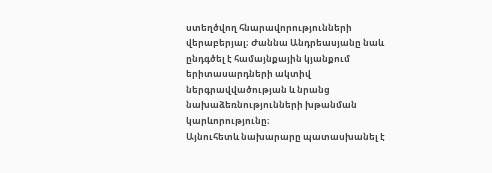ստեղծվող հնարավորությունների վերաբերյալ։ Ժաննա Անդրեասյանը նաև ընդգծել է համայնքային կյանքում երիտասարդների ակտիվ ներգրավվածության և նրանց նախաձեռնությունների խթանման կարևորությունը։
Այնուհետև նախարարը պատասխանել է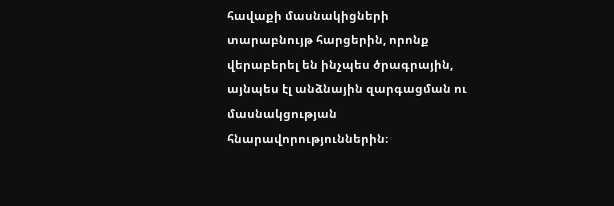հավաքի մասնակիցների տարաբնույթ հարցերին, որոնք վերաբերել են ինչպես ծրագրային, այնպես էլ անձնային զարգացման ու մասնակցության հնարավորություններին։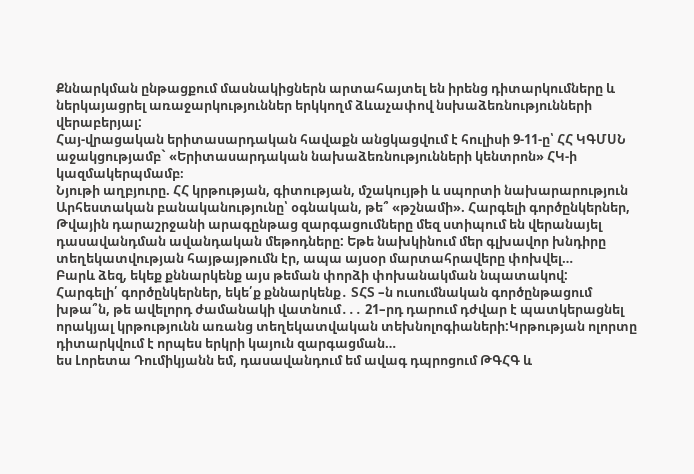Քննարկման ընթացքում մասնակիցներն արտահայտել են իրենց դիտարկումները և ներկայացրել առաջարկություններ երկկողմ ձևաչափով նսխաձեռնությունների վերաբերյալ:
Հայ-վրացական երիտասարդական հավաքն անցկացվում է հուլիսի 9-11-ը՝ ՀՀ ԿԳՄՍՆ աջակցությամբ` «Երիտասարդական նախաձեռնությունների կենտրոն» ՀԿ-ի կազմակերպմամբ։
Նյութի աղբյուրը. ՀՀ կրթության, գիտության, մշակույթի և սպորտի նախարարություն
Արհեստական բանականությունը՝ օգնական, թե՞ «թշնամի». Հարգելի գործընկերներ, Թվային դարաշրջանի արագընթաց զարգացումները մեզ ստիպում են վերանայել դասավանդման ավանդական մեթոդները: Եթե նախկինում մեր գլխավոր խնդիրը տեղեկատվության հայթայթումն էր, ապա այսօր մարտահրավերը փոխվել…
Բարև ձեզ, եկեք քննարկենք այս թեման փորձի փոխանակման նպատակով:
Հարգելի՛ գործընկերներ, եկե՛ք քննարկենք․ ՏՀՏ –ն ուսումնական գործընթացում խթա՞ն, թե ավելորդ ժամանակի վատնում․․․ 21–րդ դարում դժվար է պատկերացնել որակյալ կրթությունն առանց տեղեկատվական տեխնոլոգիաների:Կրթության ոլորտը դիտարկվում է որպես երկրի կայուն զարգացման…
ես Լորետա Դումիկյանն եմ, դասավանդում եմ ավագ դպրոցում ԹԳՀԳ և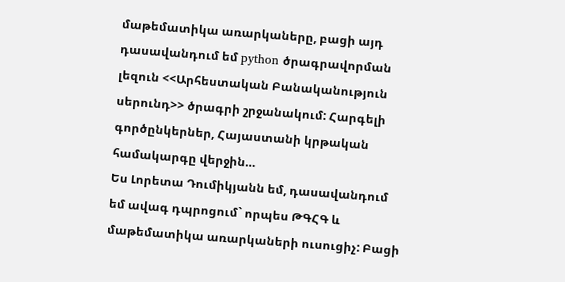մաթեմատիկա առարկաները, բացի այդ դասավանդում եմ python ծրագրավորման լեզուն <<Արհեստական Բանականություն սերունդ>> ծրագրի շրջանակում: Հարգելի գործընկերներ, Հայաստանի կրթական համակարգը վերջին…
Ես Լորետա Դումիկյանն եմ, դասավանդում եմ ավագ դպրոցում` որպես ԹԳՀԳ և մաթեմատիկա առարկաների ուսուցիչ: Բացի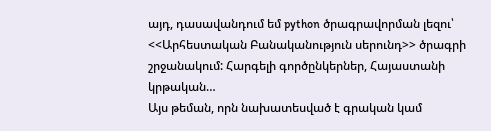այդ, դասավանդում եմ python ծրագրավորման լեզու՝ <<Արհեստական Բանականություն սերունդ>> ծրագրի շրջանակում: Հարգելի գործընկերներ, Հայաստանի կրթական…
Այս թեման, որն նախատեսված է գրական կամ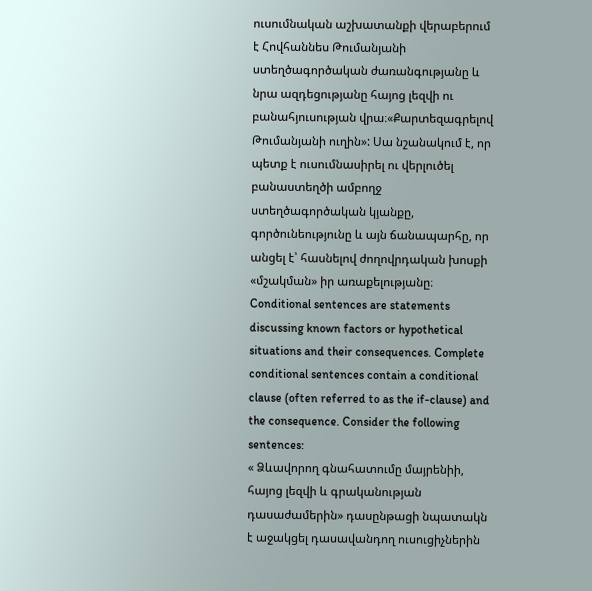ուսումնական աշխատանքի վերաբերում է Հովհաննես Թումանյանի ստեղծագործական ժառանգությանը և նրա ազդեցությանը հայոց լեզվի ու բանահյուսության վրա։«Քարտեզագրելով Թումանյանի ուղին»: Սա նշանակում է, որ պետք է ուսումնասիրել ու վերլուծել բանաստեղծի ամբողջ ստեղծագործական կյանքը, գործունեությունը և այն ճանապարհը, որ անցել է՝ հասնելով ժողովրդական խոսքի «մշակման» իր առաքելությանը։
Conditional sentences are statements discussing known factors or hypothetical situations and their consequences. Complete conditional sentences contain a conditional clause (often referred to as the if-clause) and the consequence. Consider the following sentences:
« Ձևավորող գնահատումը մայրենիի, հայոց լեզվի և գրականության դասաժամերին» դասընթացի նպատակն է աջակցել դասավանդող ուսուցիչներին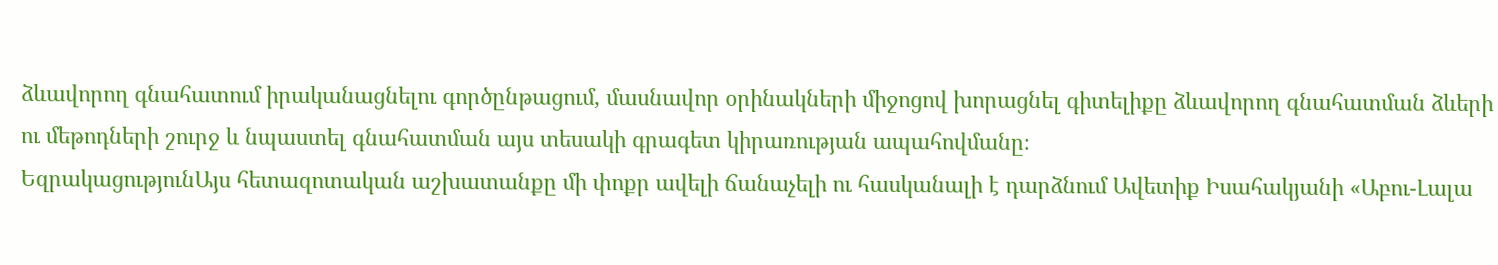ձևավորող գնահատում իրականացնելու գործընթացում, մասնավոր օրինակների միջոցով խորացնել գիտելիքը ձևավորող գնահատման ձևերի ու մեթոդների շուրջ և նպաստել գնահատման այս տեսակի գրագետ կիրառության ապահովմանը։
ԵզրակացությունԱյս հետազոտական աշխատանքը մի փոքր ավելի ճանաչելի ու հասկանալի է դարձնում Ավետիք Իսահակյանի «Աբու-Լալա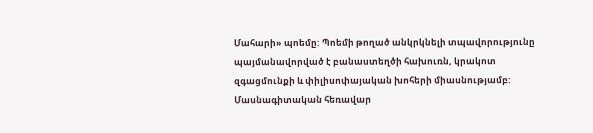Մահարի» պոեմը: Պոեմի թողած անկրկնելի տպավորությունը պայմանավորված է բանաստեղծի հախուռն, կրակոտ զգացմունքի և փիլիսոփայական խոհերի միասնությամբ:
Մասնագիտական հեռավար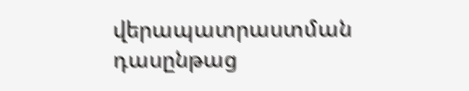վերապատրաստման դասընթաց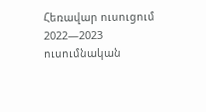Հեռավար ուսուցում 2022—2023 ուսումնական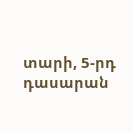տարի, 5-րդ դասարան